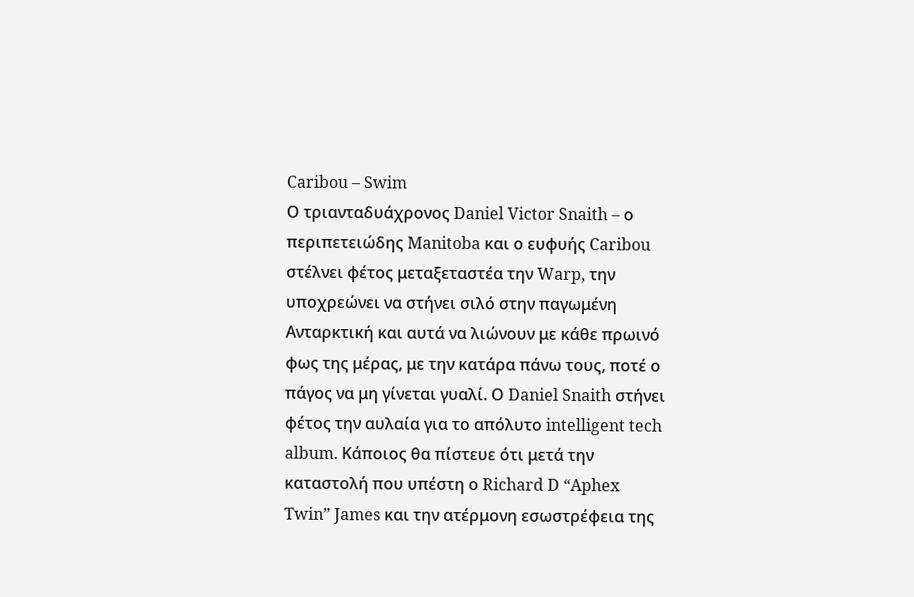Caribou – Swim
Ο τριανταδυάχρονος Daniel Victor Snaith – ο περιπετειώδης Manitoba και ο ευφυής Caribou στέλνει φέτος μεταξεταστέα την Warp, την υποχρεώνει να στήνει σιλό στην παγωμένη Ανταρκτική και αυτά να λιώνουν με κάθε πρωινό φως της μέρας, με την κατάρα πάνω τους, ποτέ ο πάγος να μη γίνεται γυαλί. Ο Daniel Snaith στήνει φέτος την αυλαία για το απόλυτο intelligent tech album. Κάποιος θα πίστευε ότι μετά την καταστολή που υπέστη ο Richard D “Aphex Twin” James και την ατέρμονη εσωστρέφεια της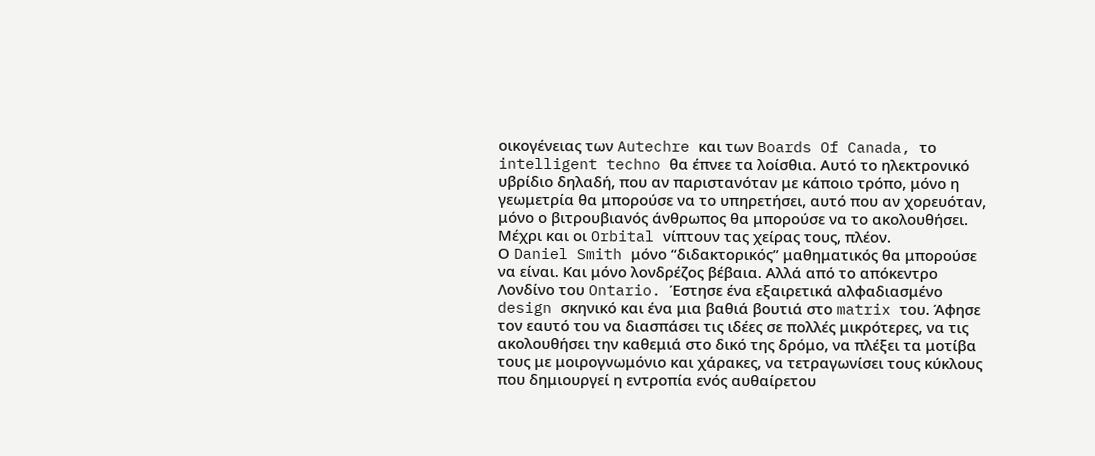οικογένειας των Autechre και των Boards Of Canada, το intelligent techno θα έπνεε τα λοίσθια. Αυτό το ηλεκτρονικό υβρίδιο δηλαδή, που αν παριστανόταν με κάποιο τρόπο, μόνο η γεωμετρία θα μπορούσε να το υπηρετήσει, αυτό που αν χορευόταν, μόνο ο βιτρουβιανός άνθρωπος θα μπορούσε να το ακολουθήσει. Μέχρι και οι Orbital νίπτουν τας χείρας τους, πλέον.
Ο Daniel Smith μόνο “διδακτορικός” μαθηματικός θα μπορούσε να είναι. Και μόνο λονδρέζος βέβαια. Αλλά από το απόκεντρο Λονδίνο του Ontario. Έστησε ένα εξαιρετικά αλφαδιασμένο design σκηνικό και ένα μια βαθιά βουτιά στο matrix του. Άφησε τον εαυτό του να διασπάσει τις ιδέες σε πολλές μικρότερες, να τις ακολουθήσει την καθεμιά στο δικό της δρόμο, να πλέξει τα μοτίβα τους με μοιρογνωμόνιο και χάρακες, να τετραγωνίσει τους κύκλους που δημιουργεί η εντροπία ενός αυθαίρετου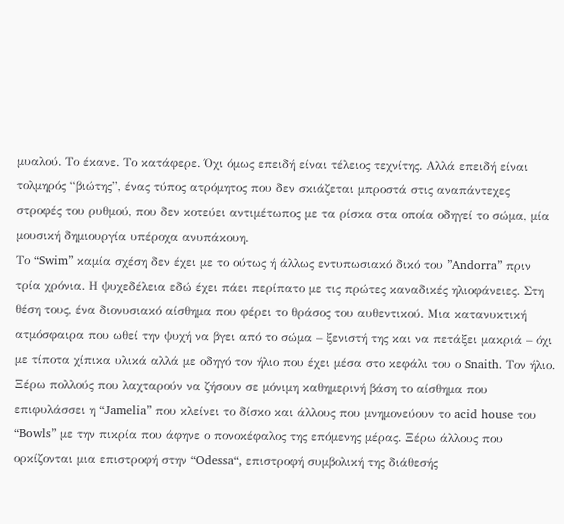μυαλού. Το έκανε. Το κατάφερε. Όχι όμως επειδή είναι τέλειος τεχνίτης. Αλλά επειδή είναι τολμηρός “βιώτης”, ένας τύπος ατρόμητος που δεν σκιάζεται μπροστά στις αναπάντεχες στροφές του ρυθμού, που δεν κοτεύει αντιμέτωπος με τα ρίσκα στα οποία οδηγεί το σώμα, μία μουσική δημιουργία υπέροχα ανυπάκουη.
Το “Swim” καμία σχέση δεν έχει με το ούτως ή άλλως εντυπωσιακό δικό του ”Andorra” πριν τρία χρόνια. Η ψυχεδέλεια εδώ έχει πάει περίπατο με τις πρώτες καναδικές ηλιοφάνειες. Στη θέση τους, ένα διονυσιακό αίσθημα που φέρει το θράσος του αυθεντικού. Μια κατανυκτική ατμόσφαιρα που ωθεί την ψυχή να βγει από το σώμα – ξενιστή της και να πετάξει μακριά – όχι με τίποτα χίπικα υλικά αλλά με οδηγό τον ήλιο που έχει μέσα στο κεφάλι του ο Snaith. Τον ήλιο.
Ξέρω πολλούς που λαχταρούν να ζήσουν σε μόνιμη καθημερινή βάση το αίσθημα που επιφυλάσσει η “Jamelia” που κλείνει το δίσκο και άλλους που μνημονεύουν το acid house του “Bowls” με την πικρία που άφηνε ο πονοκέφαλος της επόμενης μέρας. Ξέρω άλλους που ορκίζονται μια επιστροφή στην “Odessa“, επιστροφή συμβολική της διάθεσής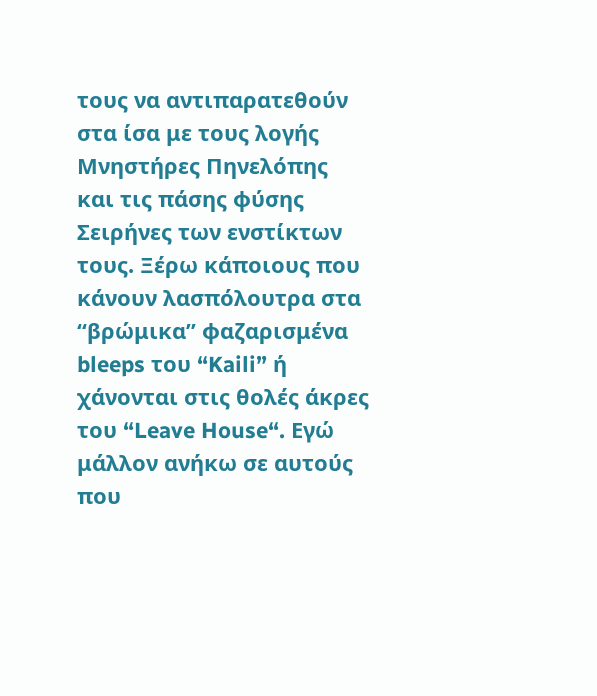τους να αντιπαρατεθούν στα ίσα με τους λογής Μνηστήρες Πηνελόπης και τις πάσης φύσης Σειρήνες των ενστίκτων τους. Ξέρω κάποιους που κάνουν λασπόλουτρα στα “βρώμικα” φαζαρισμένα bleeps του “Kaili” ή χάνονται στις θολές άκρες του “Leave House“. Εγώ μάλλον ανήκω σε αυτούς που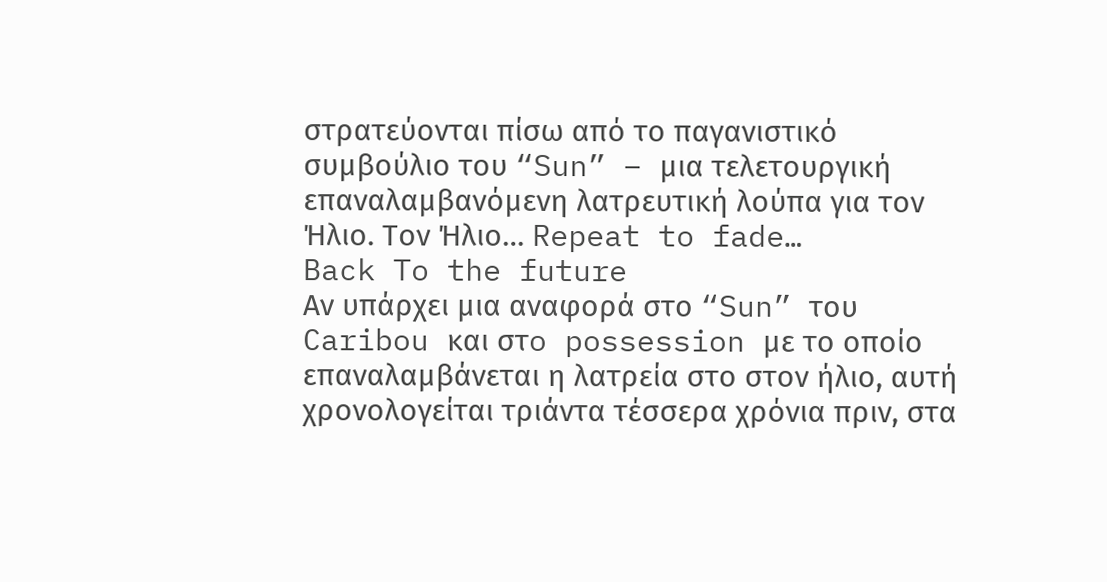στρατεύονται πίσω από το παγανιστικό συμβούλιο του “Sun” – μια τελετουργική επαναλαμβανόμενη λατρευτική λούπα για τον Ήλιο. Τον Ήλιο… Repeat to fade…
Back To the future
Αν υπάρχει μια αναφορά στο “Sun” του Caribou και στo possession με το οποίο επαναλαμβάνεται η λατρεία στο στον ήλιο, αυτή χρονολογείται τριάντα τέσσερα χρόνια πριν, στα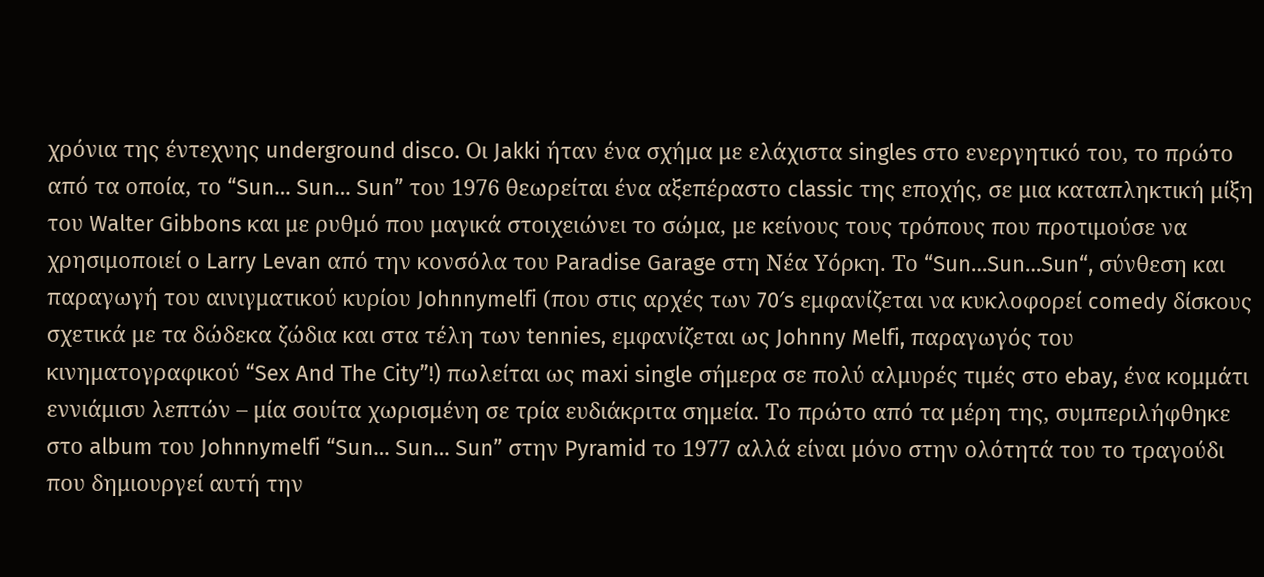χρόνια της έντεχνης underground disco. Οι Jakki ήταν ένα σχήμα με ελάχιστα singles στο ενεργητικό του, το πρώτο από τα οποία, το “Sun… Sun… Sun” του 1976 θεωρείται ένα αξεπέραστο classic της εποχής, σε μια καταπληκτική μίξη του Walter Gibbons και με ρυθμό που μαγικά στοιχειώνει το σώμα, με κείνους τους τρόπους που προτιμούσε να χρησιμοποιεί ο Larry Levan από την κονσόλα του Paradise Garage στη Νέα Υόρκη. Το “Sun…Sun…Sun“, σύνθεση και παραγωγή του αινιγματικού κυρίου Johnnymelfi (που στις αρχές των 70′s εμφανίζεται να κυκλοφορεί comedy δίσκους σχετικά με τα δώδεκα ζώδια και στα τέλη των tennies, εμφανίζεται ως Johnny Melfi, παραγωγός του κινηματογραφικού “Sex And The City”!) πωλείται ως maxi single σήμερα σε πολύ αλμυρές τιμές στο ebay, ένα κομμάτι εννιάμισυ λεπτών – μία σουίτα χωρισμένη σε τρία ευδιάκριτα σημεία. Το πρώτο από τα μέρη της, συμπεριλήφθηκε στο album του Johnnymelfi “Sun… Sun… Sun” στην Pyramid το 1977 αλλά είναι μόνο στην ολότητά του το τραγούδι που δημιουργεί αυτή την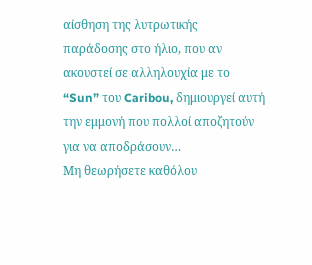αίσθηση της λυτρωτικής παράδοσης στο ήλιο, που αν ακουστεί σε αλληλουχία με το “Sun” του Caribou, δημιουργεί αυτή την εμμονή που πολλοί αποζητούν για να αποδράσουν…
Μη θεωρήσετε καθόλου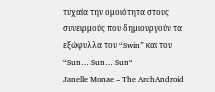τυχαία την ομοιότητα στους συνειρμούς που δημιουργούν τα εξώφυλλα του “Swin” και του “Sun… Sun… Sun“
Janelle Monae – The ArchAndroid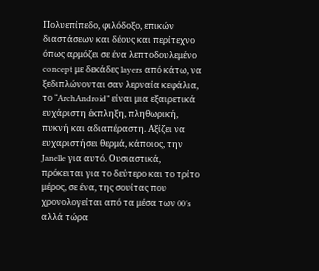Πολυεπίπεδο, φιλόδοξο, επικών διαστάσεων και δέους και περίτεχνο όπως αρμόζει σε ένα λεπτοδουλεμένο concept με δεκάδες layers από κάτω, να ξεδιπλώνονται σαν λερναία κεφάλια, το “ArchAndroid” είναι μια εξαιρετικά ευχάριστη έκπληξη, πληθωρική, πυκνή και αδιαπέραστη. Αξίζει να ευχαριστήσει θερμά, κάποιος, την Janelle για αυτό. Ουσιαστικά, πρόκειται για το δεύτερο και το τρίτο μέρος, σε ένα, της σουίτας που χρονολογείται από τα μέσα των 00′s αλλά τώρα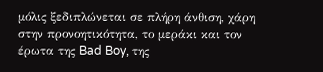μόλις ξεδιπλώνεται σε πλήρη άνθιση, χάρη στην προνοητικότητα, το μεράκι και τον έρωτα της Bad Boy, της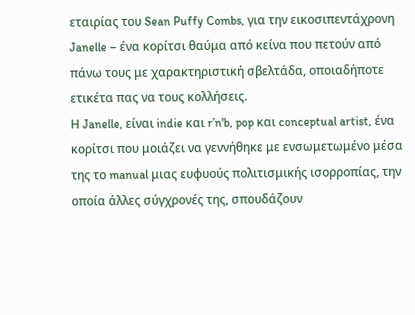εταιρίας του Sean Puffy Combs, για την εικοσιπεντάχρονη Janelle – ένα κορίτσι θαύμα από κείνα που πετούν από πάνω τους με χαρακτηριστική σβελτάδα, οποιαδήποτε ετικέτα πας να τους κολλήσεις.
Η Janelle, είναι indie και r’n'b, pop και conceptual artist, ένα κορίτσι που μοιάζει να γεννήθηκε με ενσωμετωμένο μέσα της το manual μιας ευφυούς πολιτισμικής ισορροπίας, την οποία άλλες σύγχρονές της, σπουδάζουν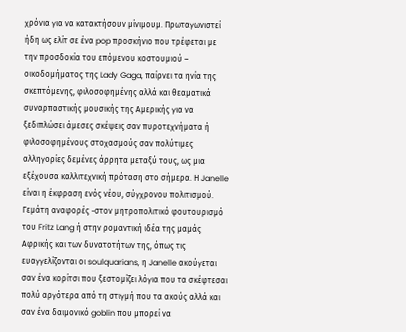χρόνια για να κατακτήσουν μίνιμουμ. Πρωταγωνιστεί ήδη ως ελίτ σε ένα pop προσκήνιο που τρέφεται με την προσδοκία του επόμενου κοστουμιού – οικοδομήματος της Lady Gaga, παίρνει τα ηνία της σκεπτόμενης, φιλοσοφημένης αλλά και θεαματικά συναρπαστικής μουσικής της Αμερικής για να ξεδιπλώσει άμεσες σκέψεις σαν πυροτεχνήματα ή φιλοσοφημένους στοχασμούς σαν πολύτιμες αλληγορίες δεμένες άρρητα μεταξύ τους, ως μια εξέχουσα καλλιτεχνική πρόταση στο σήμερα. Η Janelle είναι η έκφραση ενός νέου, σύγχρονου πολιτισμού. Γεμάτη αναφορές -στον μητροπολιτικό φουτουρισμό του Fritz Lang ή στην ρομαντική ιδέα της μαμάς Αφρικής και των δυνατοτήτων της, όπως τις ευαγγελίζονται οι soulquarians, η Janelle ακούγεται σαν ένα κορίτσι που ξεστομίζει λόγια που τα σκέφτεσαι πολύ αργότερα από τη στιγμή που τα ακούς αλλά και σαν ένα δαιμονικό goblin που μπορεί να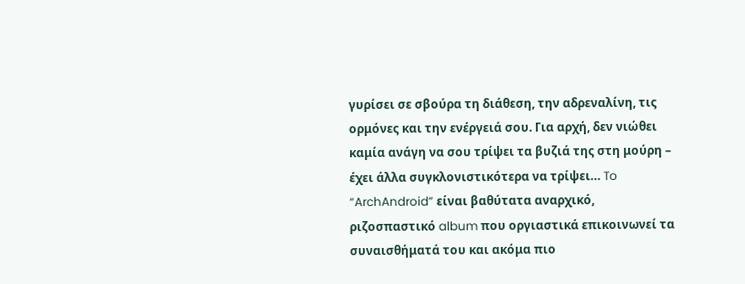γυρίσει σε σβούρα τη διάθεση, την αδρεναλίνη, τις ορμόνες και την ενέργειά σου. Για αρχή, δεν νιώθει καμία ανάγη να σου τρίψει τα βυζιά της στη μούρη – έχει άλλα συγκλονιστικότερα να τρίψει… To “ArchAndroid” είναι βαθύτατα αναρχικό, ριζοσπαστικό album που οργιαστικά επικοινωνεί τα συναισθήματά του και ακόμα πιο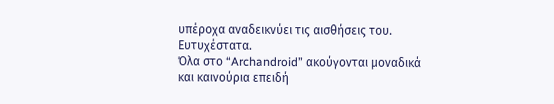υπέροχα αναδεικνύει τις αισθήσεις του. Ευτυχέστατα.
Όλα στο “Archandroid” ακούγονται μοναδικά και καινούρια επειδή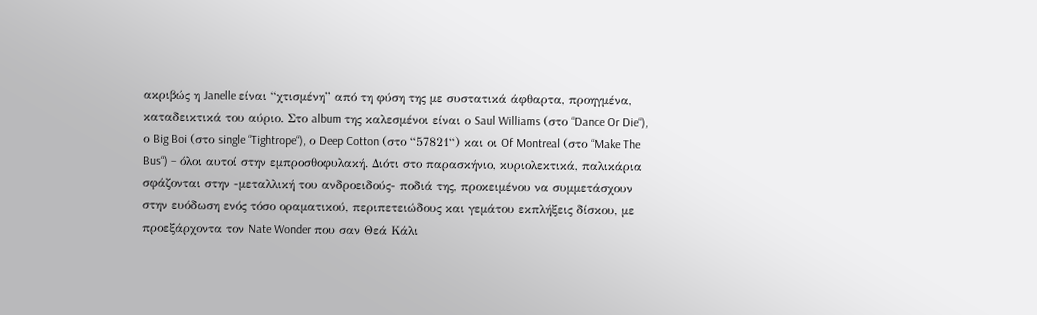ακριβώς η Janelle είναι “χτισμένη” από τη φύση της με συστατικά άφθαρτα, προηγμένα, καταδεικτικά του αύριο. Στο album της καλεσμένοι είναι ο Saul Williams (στο “Dance Or Die“), ο Big Boi (στο single “Tightrope“), ο Deep Cotton (στο “57821“) και οι Of Montreal (στο “Make The Bus“) – όλοι αυτοί στην εμπροσθοφυλακή. Διότι στο παρασκήνιο, κυριολεκτικά, παλικάρια σφάζονται στην -μεταλλική του ανδροειδούς- ποδιά της, προκειμένου να συμμετάσχουν στην ευόδωση ενός τόσο οραματικού, περιπετειώδους και γεμάτου εκπλήξεις δίσκου, με προεξάρχοντα τον Nate Wonder που σαν Θεά Κάλι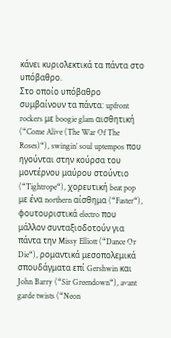κάνει κυριολεκτικά τα πάντα στο υπόβαθρο.
Στο οποίο υπόβαθρο συμβαίνουν τα πάντα: upfront rockers με boogie glam αισθητική (“Come Alive (The War Of The Roses)“), swingin’ soul uptempos που ηγούνται στην κούρσα του μοντέρνου μαύρου στούντιο (“Tightrope“), χορευτική beat pop με ένα northern αίσθημα (“Faster“), φουτουριστικά electro που μάλλον συνταξιοδοτούν για πάντα την Missy Elliott (“Dance Or Die“), ρομαντικά μεσοπολεμικά σπουδάγματα επί Gershwin και John Barry (“Sir Greendown“), avant garde twists (“Neon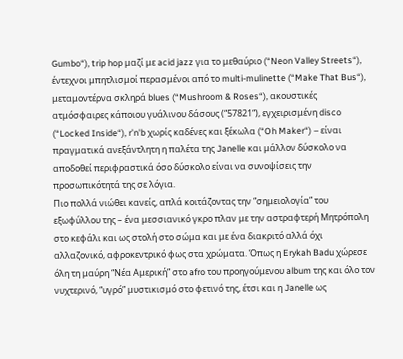Gumbo“), trip hop μαζί με acid jazz για το μεθαύριο (“Neon Valley Streets“), έντεχνοι μπητλισμοί περασμένοι από το multi-mulinette (“Make That Bus“), μεταμοντέρνα σκληρά blues (“Mushroom & Roses“), ακουστικές ατμόσφαιρες κάποιου γυάλινου δάσους (“57821“), εγχειρισμένη disco (“Locked Inside“), r’n'b χωρίς καδένες και ξέκωλα (“Oh Maker“) – είναι πραγματικά ανεξάντλητη η παλέτα της Janelle και μάλλον δύσκολο να αποδοθεί περιφραστικά όσο δύσκολο είναι να συνοψίσεις την προσωπικότητά της σε λόγια.
Πιο πολλά νιώθει κανείς, απλά κοιτάζοντας την “σημειολογία” του εξωφύλλου της – ένα μεσσιανικό γκρο πλαν με την αστραφτερή Μητρόπολη στο κεφάλι και ως στολή στο σώμα και με ένα διακριτό αλλά όχι αλλαζονικό, αφροκεντρικό φως στα χρώματα. Όπως η Erykah Badu χώρεσε όλη τη μαύρη “Νέα Αμερική” στο afro του προηγούμενου album της και όλο τον νυχτερινό, “υγρό” μυστικισμό στο φετινό της, έτσι και η Janelle ως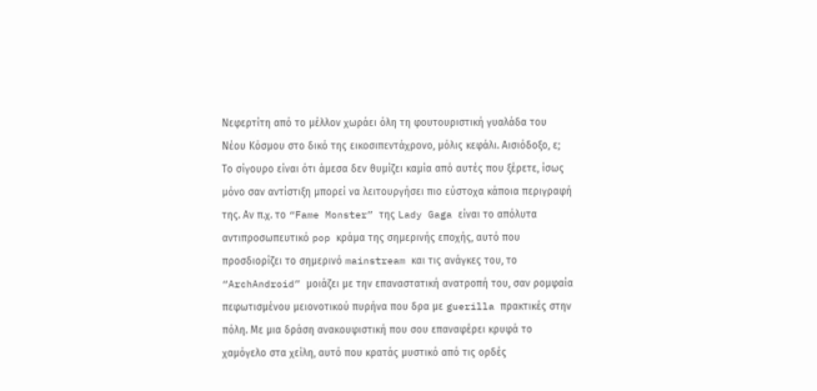Νεφερτίτη από το μέλλον χωράει όλη τη φουτουριστική γυαλάδα του Νέου Κόσμου στο δικό της εικοσιπεντάχρονο, μόλις κεφάλι. Αισιόδοξο, ε;
Το σίγουρο είναι ότι άμεσα δεν θυμίζει καμία από αυτές που ξέρετε, ίσως μόνο σαν αντίστιξη μπορεί να λειτουργήσει πιο εύστοχα κάποια περιγραφή της. Αν π.χ. το “Fame Monster” της Lady Gaga είναι το απόλυτα αντιπροσωπευτικό pop κράμα της σημερινής εποχής, αυτό που προσδιορίζει το σημερινό mainstream και τις ανάγκες του, το “ArchAndroid” μοιάζει με την επαναστατική ανατροπή του, σαν ρομφαία πεφωτισμένου μειονοτικού πυρήνα που δρα με guerilla πρακτικές στην πόλη. Με μια δράση ανακουφιστική που σου επαναφέρει κρυφά το χαμόγελο στα χείλη, αυτό που κρατάς μυστικό από τις ορδές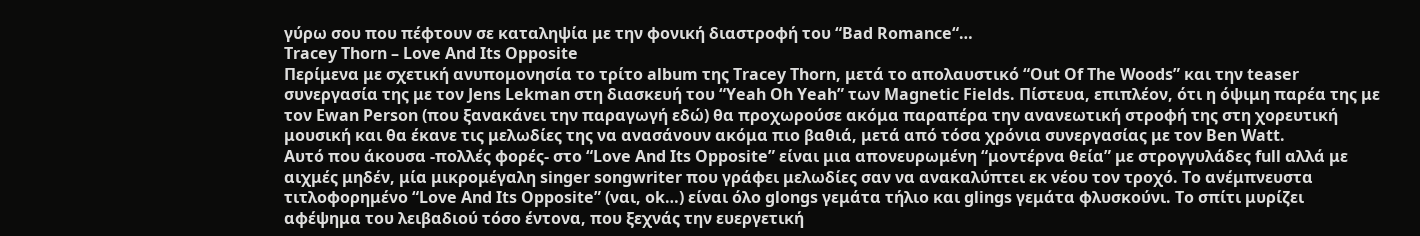γύρω σου που πέφτουν σε καταληψία με την φονική διαστροφή του “Bad Romance“…
Tracey Thorn – Love And Its Opposite
Περίμενα με σχετική ανυπομονησία το τρίτο album της Tracey Thorn, μετά το απολαυστικό “Out Of The Woods” και την teaser συνεργασία της με τον Jens Lekman στη διασκευή του “Yeah Oh Yeah” των Magnetic Fields. Πίστευα, επιπλέον, ότι η όψιμη παρέα της με τον Ewan Person (που ξανακάνει την παραγωγή εδώ) θα προχωρούσε ακόμα παραπέρα την ανανεωτική στροφή της στη χορευτική μουσική και θα έκανε τις μελωδίες της να ανασάνουν ακόμα πιο βαθιά, μετά από τόσα χρόνια συνεργασίας με τον Ben Watt.
Αυτό που άκουσα -πολλές φορές- στο “Love And Its Opposite” είναι μια απονευρωμένη “μοντέρνα θεία” με στρογγυλάδες full αλλά με αιχμές μηδέν, μία μικρομέγαλη singer songwriter που γράφει μελωδίες σαν να ανακαλύπτει εκ νέου τον τροχό. Το ανέμπνευστα τιτλοφορημένο “Love And Its Opposite” (ναι, ok…) είναι όλο glongs γεμάτα τήλιο και glings γεμάτα φλυσκούνι. Το σπίτι μυρίζει αφέψημα του λειβαδιού τόσο έντονα, που ξεχνάς την ευεργετική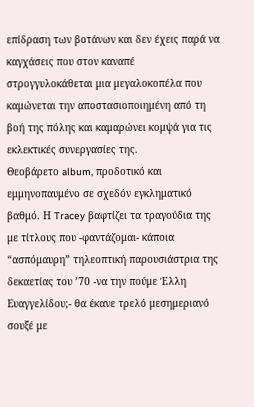επίδραση των βoτάνων και δεν έχεις παρά να καγχάσεις που στον καναπέ στρογγυλοκάθεται μια μεγαλοκοπέλα που καμώνεται την αποστασιοποιημένη από τη βοή της πόλης και καμαρώνει κομψά για τις εκλεκτικές συνεργασίες της.
Θεοβάρετο album, προδοτικό και εμμηνοπαυμένο σε σχεδόν εγκληματικό βαθμό. Η Tracey βαφτίζει τα τραγούδια της με τίτλους που -φαντάζομαι- κάποια “ασπόμαυρη” τηλεοπτική παρουσιάστρια της δεκαετίας του ’70 -να την πούμε Έλλη Ευαγγελίδου;- θα έκανε τρελό μεσημεριανό σουξέ με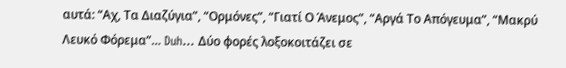αυτά: “Αχ, Τα Διαζύγια”, “Ορμόνες”, “Γιατί Ο Άνεμος”, “Αργά Το Απόγευμα”, “Μακρύ Λευκό Φόρεμα”… Duh… Δύο φορές λοξοκοιτάζει σε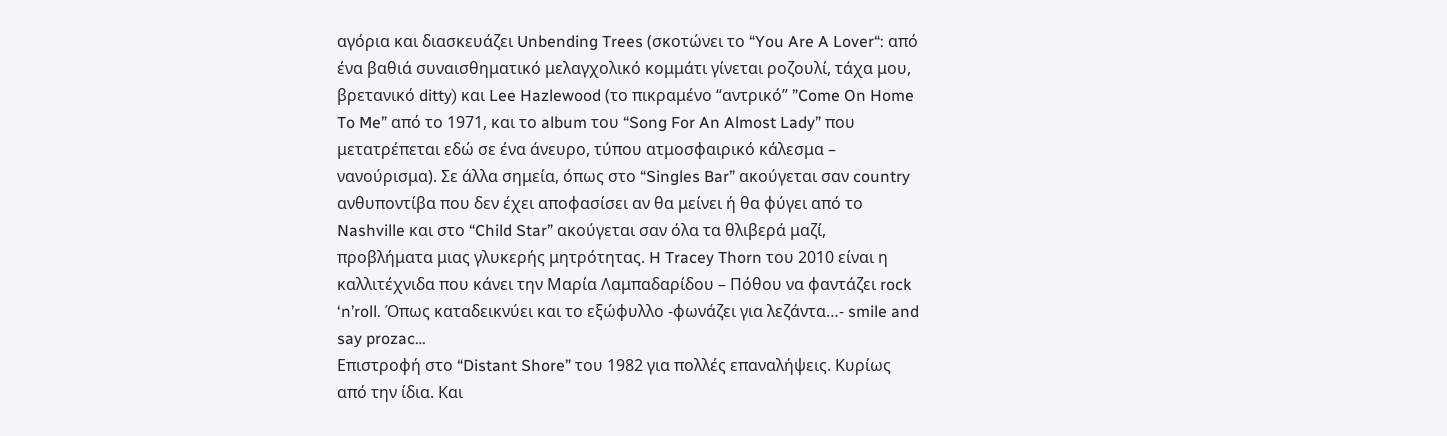αγόρια και διασκευάζει Unbending Trees (σκοτώνει το “You Are A Lover“: από ένα βαθιά συναισθηματικό μελαγχολικό κομμάτι γίνεται ροζουλί, τάχα μου, βρετανικό ditty) και Lee Hazlewood (το πικραμένο “αντρικό” ”Come On Home To Me” από το 1971, και το album του “Song For An Almost Lady” που μετατρέπεται εδώ σε ένα άνευρο, τύπου ατμοσφαιρικό κάλεσμα – νανούρισμα). Σε άλλα σημεία, όπως στο “Singles Bar” ακούγεται σαν country ανθυποντίβα που δεν έχει αποφασίσει αν θα μείνει ή θα φύγει από το Nashville και στο “Child Star” ακούγεται σαν όλα τα θλιβερά μαζί, προβλήματα μιας γλυκερής μητρότητας. H Tracey Thorn του 2010 είναι η καλλιτέχνιδα που κάνει την Μαρία Λαμπαδαρίδου – Πόθου να φαντάζει rock ‘n’roll. Όπως καταδεικνύει και το εξώφυλλο -φωνάζει για λεζάντα…- smile and say prozac…
Επιστροφή στο “Distant Shore” του 1982 για πολλές επαναλήψεις. Κυρίως από την ίδια. Και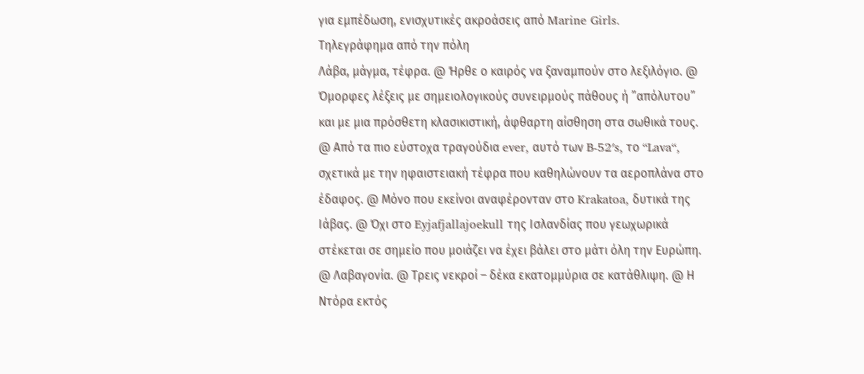για εμπέδωση, ενισχυτικές ακροάσεις από Marine Girls.
Τηλεγράφημα από την πόλη
Λάβα, μάγμα, τέφρα. @ Ήρθε ο καιρός να ξαναμπούν στο λεξιλόγιο. @ Όμορφες λέξεις με σημειολογικούς συνειρμούς πάθους ή ”απόλυτου” και με μια πρόσθετη κλασικιστική, άφθαρτη αίσθηση στα σωθικά τους. @ Από τα πιο εύστοχα τραγούδια ever, αυτό των B-52′s, το “Lava“, σχετικά με την ηφαιστειακή τέφρα που καθηλώνουν τα αεροπλάνα στο έδαφος. @ Μόνο που εκείνοι αναφέρονταν στο Krakatoa, δυτικά της Ιάβας. @ Όχι στο Eyjafjallajoekull της Ισλανδίας που γεωχωρικά στέκεται σε σημείο που μοιάζει να έχει βάλει στο μάτι όλη την Ευρώπη. @ Λαβαγονία. @ Τρεις νεκροί – δέκα εκατομμύρια σε κατάθλιψη. @ Η Ντόρα εκτός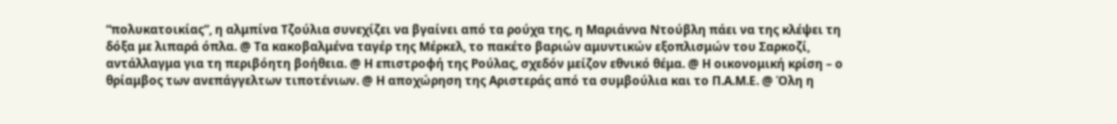“πολυκατοικίας”, η αλμπίνα Τζούλια συνεχίζει να βγαίνει από τα ρούχα της, η Μαριάννα Ντούβλη πάει να της κλέψει τη δόξα με λιπαρά όπλα. @ Τα κακοβαλμένα ταγέρ της Μέρκελ, το πακέτο βαριών αμυντικών εξοπλισμών του Σαρκοζί, αντάλλαγμα για τη περιβόητη βοήθεια. @ Η επιστροφή της Ρούλας, σχεδόν μείζον εθνικό θέμα. @ Η οικονομική κρίση – ο θρίαμβος των ανεπάγγελτων τιποτένιων. @ Η αποχώρηση της Αριστεράς από τα συμβούλια και το Π.Α.Μ.Ε. @ Όλη η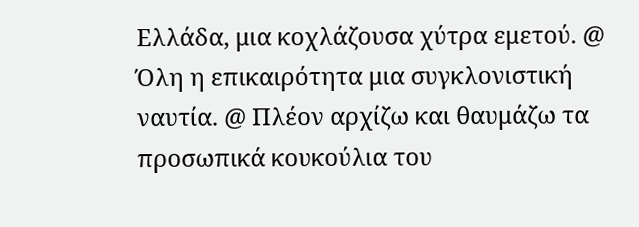Ελλάδα, μια κοχλάζουσα χύτρα εμετού. @ Όλη η επικαιρότητα μια συγκλονιστική ναυτία. @ Πλέον αρχίζω και θαυμάζω τα προσωπικά κουκούλια του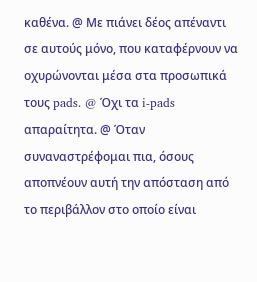καθένα. @ Με πιάνει δέος απέναντι σε αυτούς μόνο, που καταφέρνουν να οχυρώνονται μέσα στα προσωπικά τους pads. @ Όχι τα i-pads απαραίτητα. @ Όταν συναναστρέφομαι πια, όσους αποπνέουν αυτή την απόσταση από το περιβάλλον στο οποίο είναι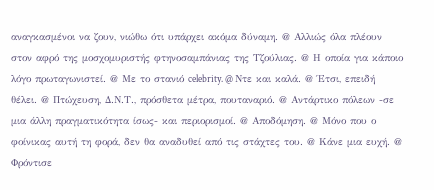αναγκασμένοι να ζουν, νιώθω ότι υπάρχει ακόμα δύναμη. @ Αλλιώς όλα πλέουν στον αφρό της μοσχομυριστής φτηνοσαμπάνιας της Τζούλιας. @ Η οποία για κάποιο λόγο πρωταγωνιστεί. @ Με το στανιό celebrity. @ Ντε και καλά. @ Έτσι, επειδή θέλει. @ Πτώχευση, Δ.Ν.Τ., πρόσθετα μέτρα, πουταναριό. @ Αντάρτικο πόλεων -σε μια άλλη πραγματικότητα ίσως- και περιορισμοί. @ Αποδόμηση. @ Μόνο που ο φοίνικας αυτή τη φορά, δεν θα αναδυθεί από τις στάχτες του. @ Κάνε μια ευχή. @ Φρόντισε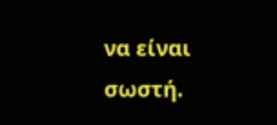να είναι σωστή.